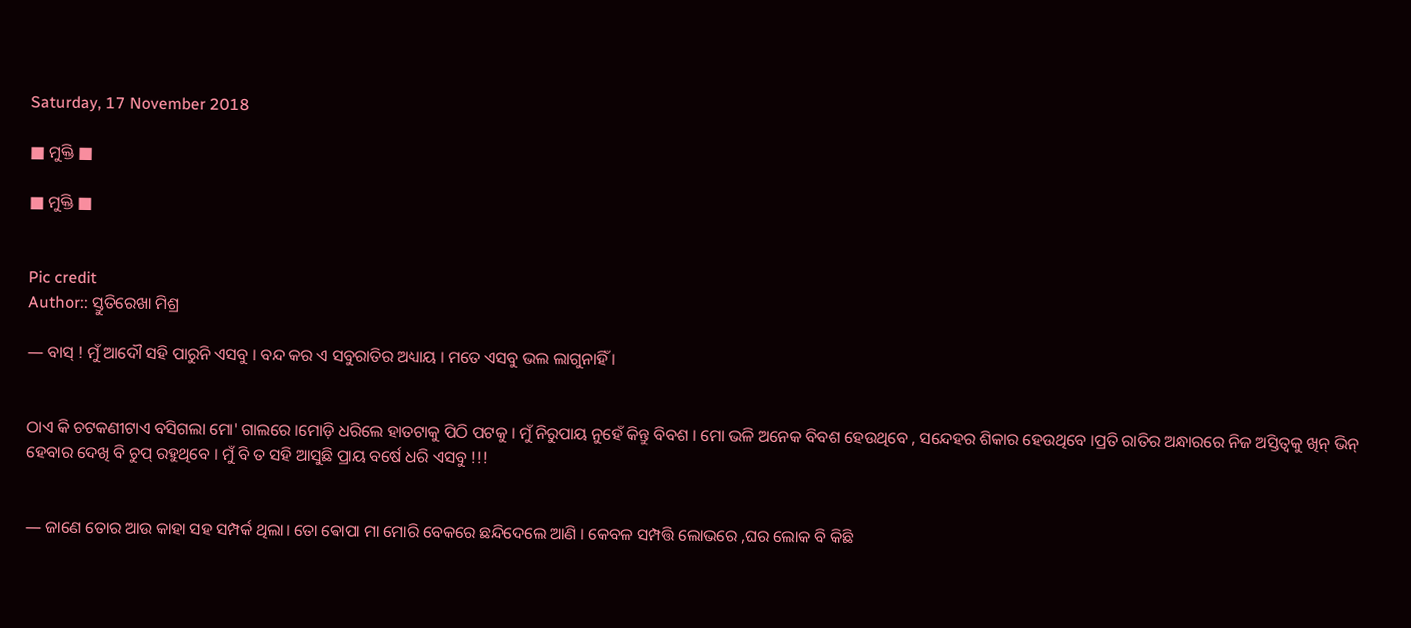Saturday, 17 November 2018

■ ମୁକ୍ତି ■

■ ମୁକ୍ତି ■


Pic credit
Author:: ସ୍ତୁତିରେଖା ମିଶ୍ର

― ବାସ୍ ! ମୁଁ ଆଦୌ ସହି ପାରୁନି ଏସବୁ । ବନ୍ଦ କର ଏ ସବୁରାତିର ଅଧ୍ୟାୟ । ମତେ ଏସବୁ ଭଲ ଲାଗୁନାହିଁ ।


ଠାଏ କି ଚଟକଣୀଟାଏ ବସିଗଲା ମୋ' ଗାଲରେ ।ମୋଡ଼ି ଧରିଲେ ହାତଟାକୁ ପିଠି ପଟକୁ । ମୁଁ ନିରୁପାୟ ନୁହେଁ କିନ୍ତୁ ବିବଶ । ମୋ ଭଳି ଅନେକ ବିବଶ ହେଉଥିବେ , ସନ୍ଦେହର ଶିକାର ହେଉଥିବେ ।ପ୍ରତି ରାତିର ଅନ୍ଧାରରେ ନିଜ ଅସ୍ତିତ୍ୱକୁ ଖିନ୍ ଭିନ୍ ହେବାର ଦେଖି ବି ଚୁପ୍ ରହୁଥିବେ । ମୁଁ ବି ତ ସହି ଆସୁଛି ପ୍ରାୟ ବର୍ଷେ ଧରି ଏସବୁ !!!


― ଜାଣେ ତୋର ଆଉ କାହା ସହ ସମ୍ପର୍କ ଥିଲା। ତୋ ଵୋପା ମା ମୋରି ବେକରେ ଛନ୍ଦିଦେଲେ ଆଣି । କେବଳ ସମ୍ପତ୍ତି ଲୋଭରେ ,ଘର ଲୋକ ବି କିଛି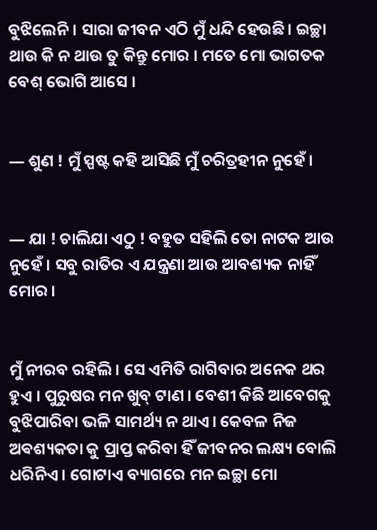ବୁଝିଲେନି । ସାରା ଜୀବନ ଏଠି ମୁଁ ଧନ୍ଦି ହେଉଛି। ଇଚ୍ଛା ଥାଉ କି ନ ଥାଉ ତୁ କିନ୍ତୁ ମୋର । ମତେ ମୋ ଭାଗତକ ବେଶ୍ ଭୋଗି ଆସେ ।


― ଶୁଣ ! ମୁଁ ସ୍ପଷ୍ଟ କହି ଆସିଛି ମୁଁ ଚରିତ୍ରହୀନ ନୁହେଁ ।


― ଯା ! ଚାଲିଯା ଏଠୁ ! ବହୁତ ସହିଲି ତୋ ନାଟକ ଆଉ ନୁହେଁ । ସବୁ ରାତିର ଏ ଯନ୍ତ୍ରଣା ଆଉ ଆବଶ୍ୟକ ନାହିଁ ମୋର ।


ମୁଁ ନୀରବ ରହିଲି । ସେ ଏମିତି ରାଗିବାର ଅନେକ ଥର ହୁଏ । ପୁରୁଷର ମନ ଖୁବ୍ ଟାଣ । ବେଶୀ କିଛି ଆବେଗକୁ ବୁଝିପାରିବା ଭଳି ସାମର୍ଥ୍ୟ ନ ଥାଏ। କେବଳ ନିଜ ଅଵଶ୍ୟକତା କୁ ପ୍ରାପ୍ତ କରିବା ହିଁ ଜୀବନର ଲକ୍ଷ୍ୟ ବୋଲି ଧରିନିଏ । ଗୋଟାଏ ବ୍ୟାଗରେ ମନ ଇଚ୍ଛା ମୋ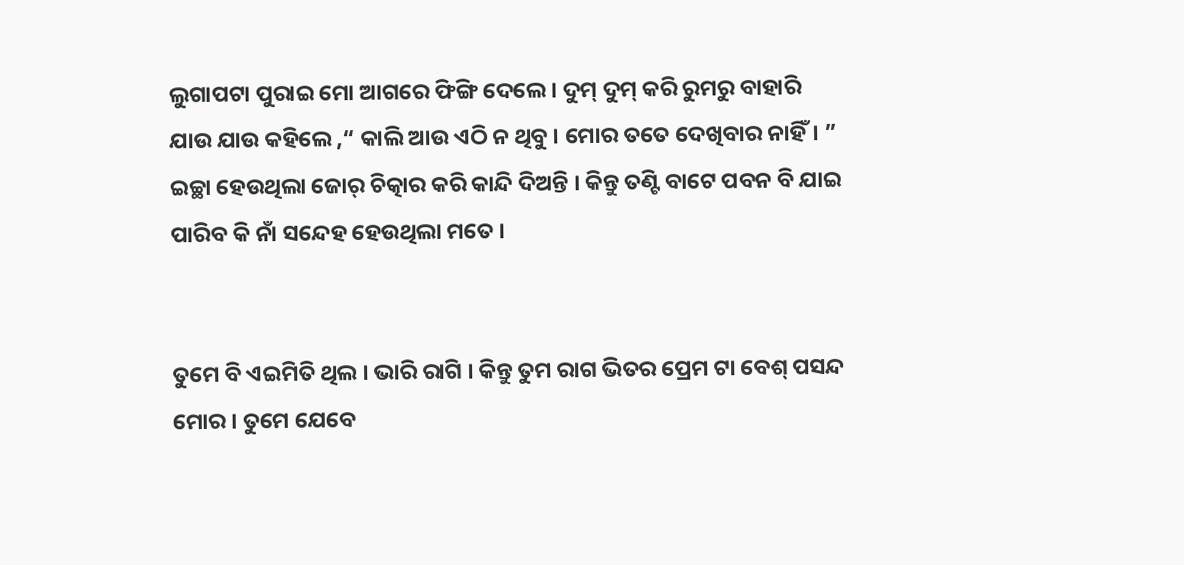ଲୁଗାପଟା ପୁରାଇ ମୋ ଆଗରେ ଫିଙ୍ଗି ଦେଲେ । ଦୁମ୍ ଦୁମ୍ କରି ରୁମରୁ ବାହାରି ଯାଉ ଯାଉ କହିଲେ ,“ କାଲି ଆଉ ଏଠି ନ ଥିବୁ । ମୋର ତତେ ଦେଖିବାର ନାହିଁ। ” ଇଚ୍ଛା ହେଉଥିଲା ଜୋର୍ ଚିତ୍କାର କରି କାନ୍ଦି ଦିଅନ୍ତି । କିନ୍ତୁ ତଣ୍ଟି ବାଟେ ପବନ ବି ଯାଇ ପାରିବ କି ନାଁ ସନ୍ଦେହ ହେଉଥିଲା ମତେ ।


ତୁମେ ବି ଏଇମିତି ଥିଲ । ଭାରି ରାଗି । କିନ୍ତୁ ତୁମ ରାଗ ଭିତର ପ୍ରେମ ଟା ବେଶ୍ ପସନ୍ଦ ମୋର । ତୁମେ ଯେବେ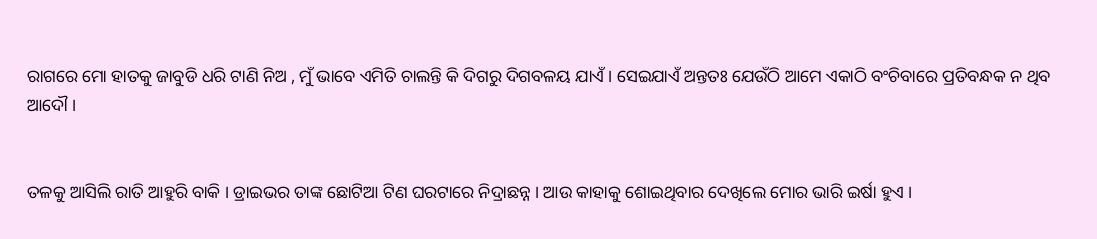ରାଗରେ ମୋ ହାତକୁ ଜାବୁଡି ଧରି ଟାଣି ନିଅ , ମୁଁ ଭାବେ ଏମିତି ଚାଲନ୍ତି କି ଦିଗରୁ ଦିଗବଳୟ ଯାଏଁ । ସେଇଯାଏଁ ଅନ୍ତତଃ ଯେଉଁଠି ଆମେ ଏକାଠି ବଂଚିବାରେ ପ୍ରତିବନ୍ଧକ ନ ଥିବ ଆଦୌ ।


ତଳକୁ ଆସିଲି ରାତି ଆହୁରି ବାକି । ଡ୍ରାଇଭର ତାଙ୍କ ଛୋଟିଆ ଟିଣ ଘରଟାରେ ନିଦ୍ରାଛନ୍ନ । ଆଉ କାହାକୁ ଶୋଇଥିବାର ଦେଖିଲେ ମୋର ଭାରି ଇର୍ଷା ହୁଏ ।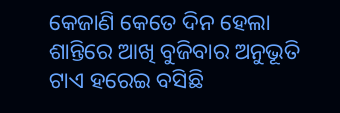କେଜାଣି କେତେ ଦିନ ହେଲା ଶାନ୍ତିରେ ଆଖି ବୁଜିବାର ଅନୁଭୂତି ଟାଏ ହରେଇ ବସିଛି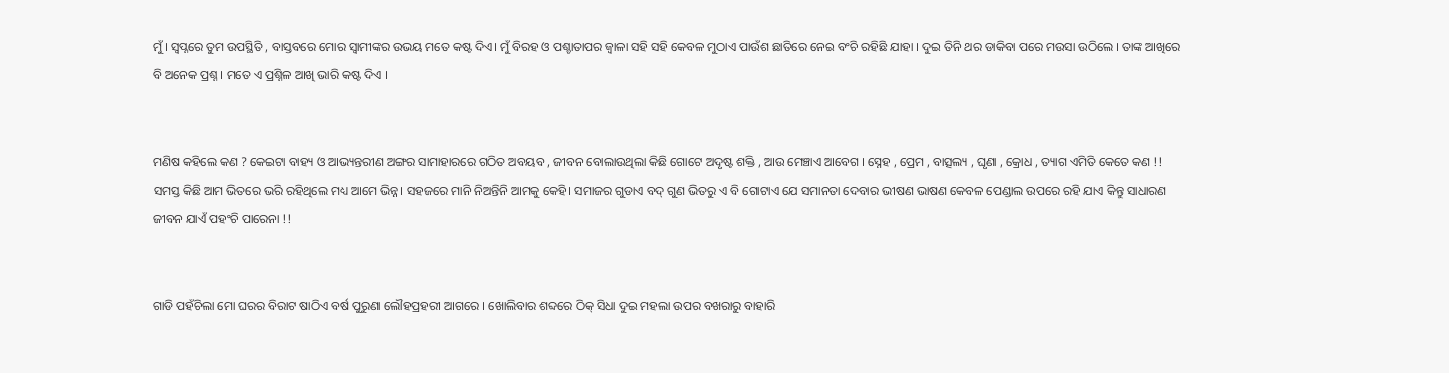ମୁଁ । ସ୍ୱପ୍ନରେ ତୁମ ଉପସ୍ଥିତି , ବାସ୍ତବରେ ମୋର ସ୍ୱାମୀଙ୍କର ଉଭୟ ମତେ କଷ୍ଟ ଦିଏ। ମୁଁ ବିରହ ଓ ପଶ୍ଚାତାପର ଜ୍ୱାଳା ସହି ସହି କେବଳ ମୁଠାଏ ପାଉଁଶ ଛାତିରେ ନେଇ ବଂଚି ରହିଛି ଯାହା । ଦୁଇ ତିନି ଥର ଡାକିବା ପରେ ମଉସା ଉଠିଲେ । ତାଙ୍କ ଆଖିରେ ବି ଅନେକ ପ୍ରଶ୍ନ । ମତେ ଏ ପ୍ରଶ୍ନିଳ ଆଖି ଭାରି କଷ୍ଟ ଦିଏ ।


ମଣିଷ କହିଲେ କଣ ? କେଇଟା ବାହ୍ୟ ଓ ଆଭ୍ୟନ୍ତରୀଣ ଅଙ୍ଗର ସାମାହାରରେ ଗଠିତ ଅବୟବ , ଜୀବନ ବୋଲାଉଥିଲା କିଛି ଗୋଟେ ଅଦୃଷ୍ଟ ଶକ୍ତି , ଆଉ ମେଞ୍ଚାଏ ଆବେଗ । ସ୍ନେହ , ପ୍ରେମ , ବାତ୍ସଲ୍ୟ , ଘୃଣା , କ୍ରୋଧ , ତ୍ୟାଗ ଏମିତି କେତେ କଣ !! ସମସ୍ତ କିଛି ଆମ ଭିତରେ ଭରି ରହିଥିଲେ ମଧ୍ୟ ଆମେ ଭିନ୍ନ। ସହଜରେ ମାନି ନିଅନ୍ତିନି ଆମକୁ କେହି। ସମାଜର ଗୁଡାଏ ବଦ୍ ଗୁଣ ଭିତରୁ ଏ ବି ଗୋଟାଏ ଯେ ସମାନତା ଦେବାର ଭୀଷଣ ଭାଷଣ କେବଳ ପେଣ୍ଡାଲ ଉପରେ ରହି ଯାଏ କିନ୍ତୁ ସାଧାରଣ ଜୀବନ ଯାଏଁ ପହଂଚି ପାରେନା !!


ଗାଡି ପହଁଚିଲା ମୋ ଘରର ବିରାଟ ଷାଠିଏ ବର୍ଷ ପୁରୁଣା ଲୌହପ୍ରହରୀ ଆଗରେ । ଖୋଲିବାର ଶବ୍ଦରେ ଠିକ୍ ସିଧା ଦୁଇ ମହଲା ଉପର ବଖରାରୁ ବାହାରି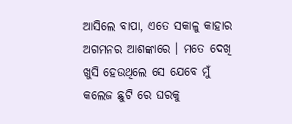ଆସିଲେ ବାପା, ଏତେ ସକାଳୁ କାହାର ଅଗମନର ଆଶଙ୍କାରେ । ମତେ ଦେଖି ଖୁସି ହେଉଥିଲେ ସେ ଯେବେ ମୁଁ କଲେଜ ଛୁଟି ରେ ଘରକୁ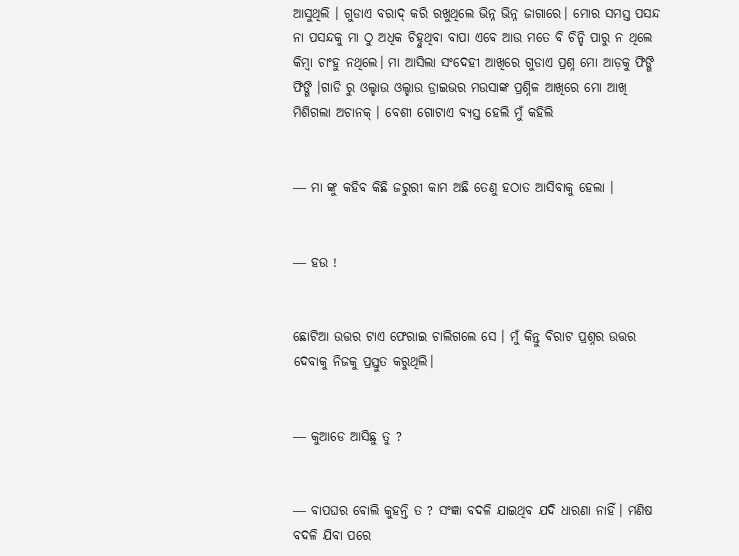ଆସୁଥିଲି । ଗୁଡାଏ ବରାଦ୍ କରି ରଖୁଥିଲେ ଭିନ୍ନ ଭିନ୍ନ ଜାଗାରେ। ମୋର ସମସ୍ତ ପସନ୍ଦ ନା ପସନ୍ଦକୁ ମା ଠୁ ଅଧିକ ଚିହ୍ନୁଥିବା ବାପା ଏବେ ଆଉ ମତେ ବି ଚିନ୍ହି ପାରୁ ନ ଥିଲେ କିମ୍ବା ଚାଂହୁ ନଥିଲେ। ମା ଆସିଲା ସଂଦେହୀ ଆଖିରେ ଗୁଡାଏ ପ୍ରଶ୍ନ ମୋ ଆଡ଼କୁ ଫିଙ୍ଗି ଫିଙ୍ଗି ।ଗାଡି ରୁ ଓଲ୍ହାଉ ଓଲ୍ହାଉ ଡ୍ରାଇଭର ମଉସାଙ୍କ ପ୍ରଶ୍ନିଳ ଆଖିରେ ମୋ ଆଖି ମିଶିଗଲା ଅଚାନକ୍ । ବେଶୀ ଗୋଟାଏ ବ୍ୟସ୍ତ ହେଲି ମୁଁ କହିଲି


― ମା ଙ୍କୁ କହିବ କିଛି ଜରୁରୀ କାମ ଅଛି ତେଣୁ ହଠାତ ଆସିବାକୁ ହେଲା ।


― ହଉ !


ଛୋଟିଆ ଉତ୍ତର ଟାଏ ଫେରାଇ ଚାଲିଗଲେ ସେ । ମୁଁ କିନ୍ତୁ ବିରାଟ ପ୍ରଶ୍ନର ଉତ୍ତର ଦେବାକୁ ନିଜକୁ ପ୍ରସ୍ତୁତ କରୁଥିଲି।


― କୁଆଡେ ଆସିଛୁ ତୁ ?


― ବାପଘର ବୋଲି କୁହନ୍ତି ତ ? ସଂଜ୍ଞା ବଦଳି ଯାଇଥିବ ଯଦି ଧାରଣା ନାହିଁ। ମଣିଷ ବଦଳି ଯିବା ପରେ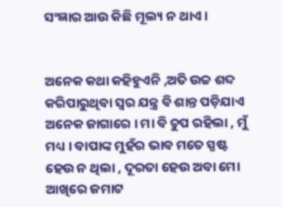ସଂଜ୍ଞାର ଆଉ କିଛି ମୂଲ୍ୟ ନ ଥାଏ ।


ଅନେକ କଥା କହିହୁଏନି ,ଅତି ଉଚ୍ଚ ଶବ୍ଦ କରିପାରୁଥିବା ସ୍ୱର ଯନ୍ତ୍ର ବି ଶାନ୍ତ ପଡ଼ିଯାଏ ଅନେକ ଜାଗାରେ । ମା ବି ଚୁପ ରହିଲା , ମୁଁ ମଧ୍ୟ । ବାପାଙ୍କ ମୁହଁର ଭାବ ମତେ ସ୍ପଷ୍ଟ ହେଉ ନ ଥିଲା , ଦୂରତା ହେଉ ଅବା ମୋ ଆଖିରେ ଜମାଟ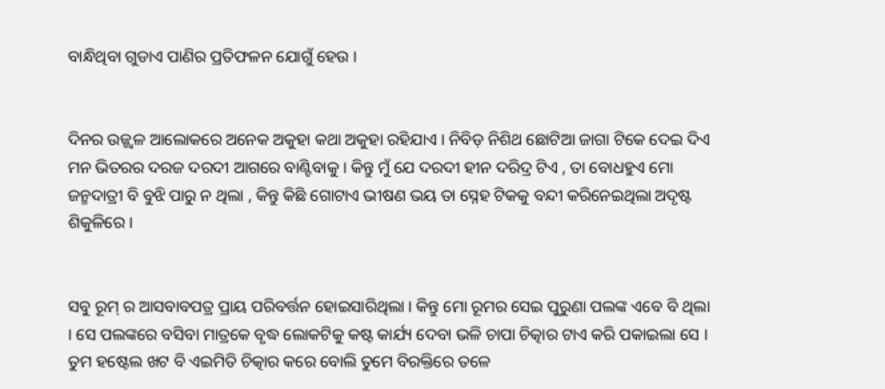ବାନ୍ଧିଥିବା ଗୁଡାଏ ପାଣିର ପ୍ରତିଫଳନ ଯୋଗୁଁ ହେଉ ।


ଦିନର ଉଜ୍ଜ୍ୱଳ ଆଲୋକରେ ଅନେକ ଅକୁହା କଥା ଅକୁହା ରହିଯାଏ । ନିବିଡ଼ ନିଶିଥ ଛୋଟିଆ ଜାଗା ଟିକେ ଦେଇ ଦିଏ ମନ ଭିତରର ଦରଜ ଦରଦୀ ଆଗରେ ବାଣ୍ଟିବାକୁ । କିନ୍ତୁ ମୁଁ ଯେ ଦରଦୀ ହୀନ ଦରିଦ୍ର ଟିଏ , ତା ବୋଧହୁଏ ମୋ ଜନ୍ମଦାତ୍ରୀ ବି ବୁଝି ପାରୁ ନ ଥିଲା , କିନ୍ତୁ କିଛି ଗୋଟାଏ ଭୀଷଣ ଭୟ ତା ସ୍ନେହ ଟିକକୁ ବନ୍ଦୀ କରିନେଇଥିଲା ଅଦୃଷ୍ଟ ଶିକୁଳିରେ ।


ସବୁ ରୂମ୍ ର ଆସବାବପତ୍ର ପ୍ରାୟ ପରିବର୍ତ୍ତନ ହୋଇସାରିଥିଲା । କିନ୍ତୁ ମୋ ରୂମର ସେଇ ପୁରୁଣା ପଲଙ୍କ ଏବେ ବି ଥିଲା । ସେ ପଲଙ୍କରେ ବସିବା ମାତ୍ରକେ ବୃଦ୍ଧ ଲୋକଟିକୁ କଷ୍ଟ କାର୍ଯ୍ୟ ଦେବା ଭଳି ଚାପା ଚିତ୍କାର ଟାଏ କରି ପକାଇଲା ସେ । ତୁମ ହଷ୍ଟେଲ ଖଟ ବି ଏଇମିତି ଚିତ୍କାର କରେ ବୋଲି ତୁମେ ବିରକ୍ତିରେ ତଳେ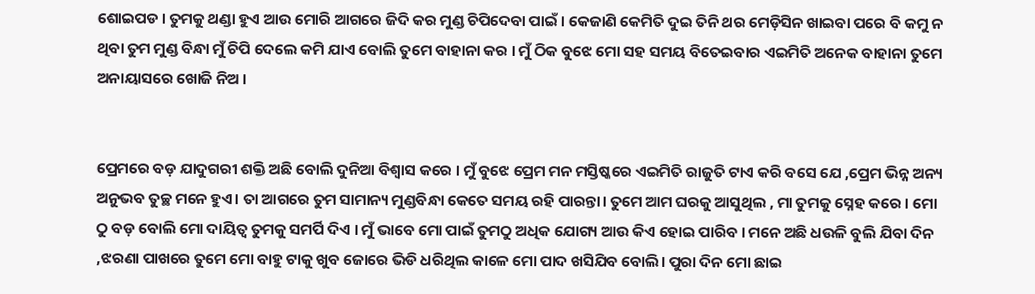ଶୋଇପଡ । ତୁମକୁ ଥଣ୍ଡା ହୁଏ ଆଉ ମୋରି ଆଗରେ ଜିଦି କର ମୁଣ୍ଡ ଚିପିଦେବା ପାଇଁ । କେଜାଣି କେମିତି ଦୁଇ ତିନି ଥର ମେଡ଼ିସିନ ଖାଇବା ପରେ ବି କମୁ ନ ଥିବା ତୁମ ମୁଣ୍ଡ ବିନ୍ଧା ମୁଁ ଚିପି ଦେଲେ କମି ଯାଏ ବୋଲି ତୁମେ ବାହାନା କର । ମୁଁ ଠିକ ବୁଝେ ମୋ ସହ ସମୟ ବିତେଇବାର ଏଇମିତି ଅନେକ ବାହାନା ତୁମେ ଅନାୟାସରେ ଖୋଜି ନିଅ ।


ପ୍ରେମରେ ବଡ଼ ଯାଦୁଗରୀ ଶକ୍ତି ଅଛି ବୋଲି ଦୁନିଆ ବିଶ୍ୱାସ କରେ । ମୁଁ ବୁଝେ ପ୍ରେମ ମନ ମସ୍ତିଷ୍କରେ ଏଇମିତି ରାଜୁତି ଟାଏ କରି ବସେ ଯେ ,ପ୍ରେମ ଭିନ୍ନ ଅନ୍ୟ ଅନୁଭବ ତୁଚ୍ଛ ମନେ ହୁଏ। ତା ଆଗରେ ତୁମ ସାମାନ୍ୟ ମୁଣ୍ଡବିନ୍ଧା କେତେ ସମୟ ରହି ପାରନ୍ତା। ତୁମେ ଆମ ଘରକୁ ଆସୁଥିଲ , ମା ତୁମକୁ ସ୍ନେହ କରେ । ମୋ ଠୁ ବଡ଼ ବୋଲି ମୋ ଦାୟିତ୍ୱ ତୁମକୁ ସମର୍ପି ଦିଏ । ମୁଁ ଭାବେ ମୋ ପାଇଁ ତୁମଠୁ ଅଧିକ ଯୋଗ୍ୟ ଆଉ କିଏ ହୋଇ ପାରିବ । ମନେ ଅଛି ଧଉଳି ବୁଲି ଯିବା ଦିନ ,ଝରଣା ପାଖରେ ତୁମେ ମୋ ବାହୁ ଟାକୁ ଖୁବ ଜୋରେ ଭିଡି ଧରିଥିଲ କାଳେ ମୋ ପାଦ ଖସିଯିବ ବୋଲି। ପୁରା ଦିନ ମୋ ଛାଇ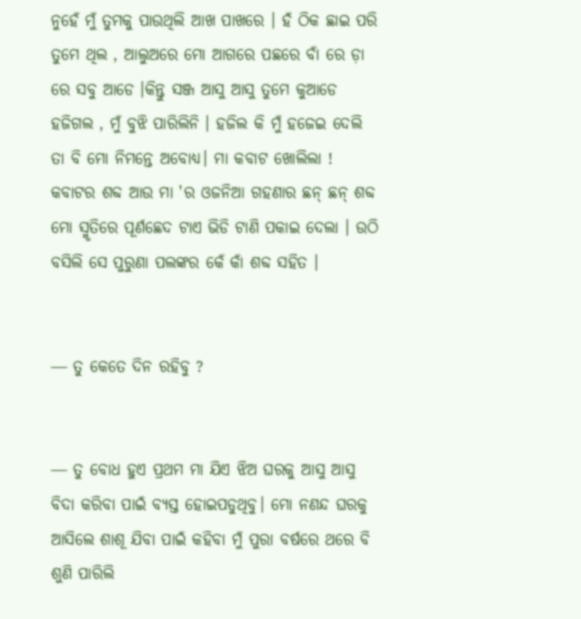ନୁହେଁ ମୁଁ ତୁମକୁ ପାଉଥିଲି ଆଖ ପାଖରେ । ହଁ ଠିକ ଛାଇ ପରି ତୁମେ ଥିଲ , ଆଲୁଅରେ ମୋ ଆଗରେ ପଛରେ ବାଁ ରେ ଡ଼ା ରେ ସବୁ ଆଡେ ।କିନ୍ତୁ ସଞ୍ଜ ଆସୁ ଆସୁ ତୁମେ କୁଆଡେ ହଜିଗଲ , ମୁଁ ବୁଝି ପାରିଲିନି । ହଜିଲ କି ମୁଁ ହଜେଇ ଦେଲି ତା ବି ମୋ ନିମନ୍ତେ ଅବୋଧ୍ୟ। ମା କବାଟ ଖୋଲିଲା ! କବାଟର ଶବ୍ଦ ଆଉ ମା 'ର ଓଜନିଆ ଗହଣାର ଛନ୍ ଛନ୍ ଶବ୍ଦ ମୋ ସ୍ମୃତିରେ ପୂର୍ଣଛେଦ ଟାଏ ଭିଡି ଟାଣି ପକାଇ ଦେଲା । ଉଠି ବସିଲି ସେ ପୁରୁଣା ପଲଙ୍କର କେଁ କାଁ ଶବ୍ଦ ସହିତ ।


― ତୁ କେତେ ଦିନ ରହିବୁ ?


― ତୁ ବୋଧ ହୁଏ ପ୍ରଥମ ମା ଯିଏ ଝିଅ ଘରକୁ ଆସୁ ଆସୁ ବିଦା କରିବା ପାଇଁ ବ୍ୟସ୍ତ ହୋଇପଡୁଥିବୁ। ମୋ ନଣନ୍ଦ ଘରକୁ ଆସିଲେ ଶାଶୂ ଯିବା ପାଇଁ କହିବା ମୁଁ ପୁରା ବର୍ଷରେ ଥରେ ବି ଶୁଣି ପାରିଲି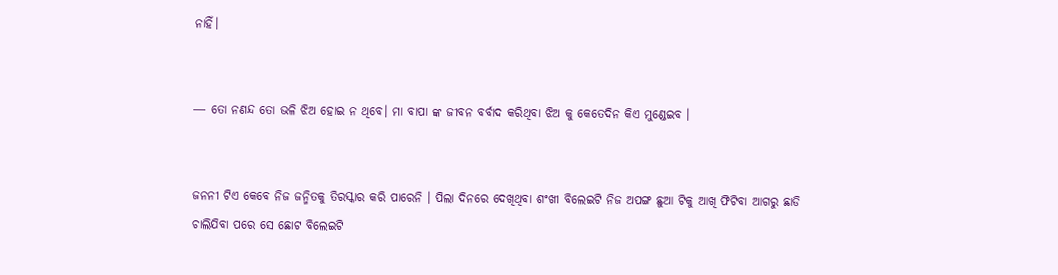ନାହିଁ।


― ତୋ ନଣନ୍ଦ ତୋ ଭଳି ଝିଅ ହୋଇ ନ ଥିବେ। ମା ବାପା ଙ୍କ ଜୀବନ ବର୍ବାଦ କରିଥିବା ଝିଅ କୁ କେତେଦିନ କିଏ ମୁଣ୍ଡେଇବ ।


ଜନନୀ ଟିଏ କେବେ ନିଜ ଜନ୍ମିତକୁ ତିରସ୍କାର କରି ପାରେନି । ପିଲା ଦିନରେ ଦେଖିଥିବା ଶଂଖୀ ବିଲେଇଟି ନିଜ ଅପଙ୍ଗ ଛୁଆ ଟିକୁ ଆଖି ଫିଟିବା ଆଗରୁ ଛାଡି ଚାଲିଯିବା ପରେ ସେ ଛୋଟ ବିଲେଇଟି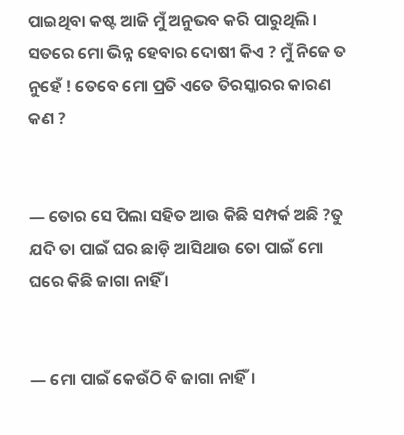ପାଇଥିବା କଷ୍ଟ ଆଜି ମୁଁ ଅନୁଭବ କରି ପାରୁଥିଲି । ସତରେ ମୋ ଭିନ୍ନ ହେବାର ଦୋଷୀ କିଏ ? ମୁଁ ନିଜେ ତ ନୁହେଁ ! ତେବେ ମୋ ପ୍ରତି ଏତେ ତିରସ୍କାରର କାରଣ କଣ ?


― ତୋର ସେ ପିଲା ସହିତ ଆଉ କିଛି ସମ୍ପର୍କ ଅଛି ?ତୁ ଯଦି ତା ପାଇଁ ଘର ଛାଡ଼ି ଆସିଥାଉ ତୋ ପାଇଁ ମୋ ଘରେ କିଛି ଜାଗା ନାହିଁ ।


― ମୋ ପାଇଁ କେଉଁଠି ବି ଜାଗା ନାହିଁ।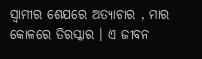ସ୍ୱାମୀର ଶେଯରେ ଅତ୍ୟାଚାର , ମାର କୋଳରେ ତିରସ୍କାର । ଏ ଜୀବନ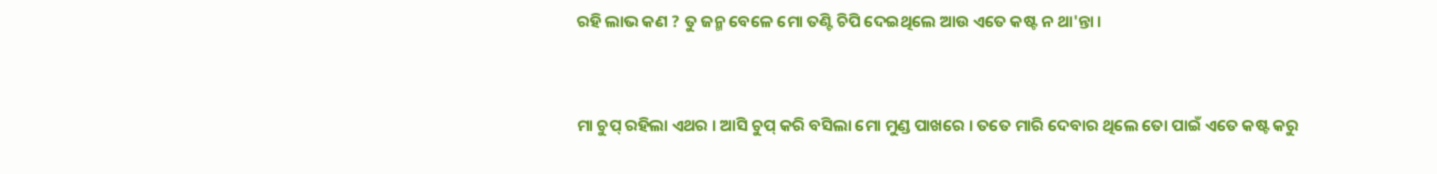ରହି ଲାଭ କଣ ? ତୁ ଜନ୍ମ ବେଳେ ମୋ ତଣ୍ଟି ଚିପି ଦେଇଥିଲେ ଆଉ ଏତେ କଷ୍ଟ ନ ଥା'ନ୍ତା ।


ମା ଚୁପ୍ ରହିଲା ଏଥର । ଆସି ଚୁପ୍ କରି ବସିଲା ମୋ ମୁଣ୍ଡ ପାଖରେ । ତତେ ମାରି ଦେବାର ଥିଲେ ତୋ ପାଇଁ ଏତେ କଷ୍ଟ କରୁ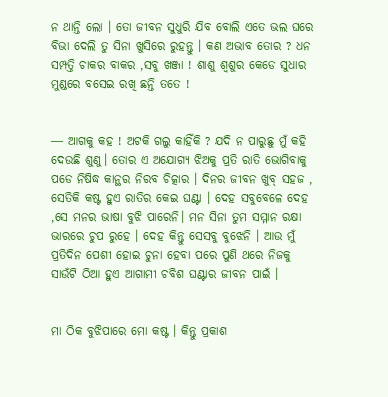ନ ଥାନ୍ତି ଲୋ । ତୋ ଜୀବନ ସୁଧୁରି ଯିବ ବୋଲି ଏତେ ଭଲ ଘରେ ବିଭା ଦେଲି ତୁ ସିନା ଖୁସିରେ ରୁହନ୍ତୁ । କଣ ଅଭାବ ତୋର ? ଧନ ସମ୍ପତ୍ତି ଚାକର ବାକର ,ସବୁ ଖଞ୍ଜା ! ଶାଶୁ ଶ୍ୱଶୁର କେଡେ ସୁଧାର ମୁଣ୍ଡରେ ବସେଇ ରଖି ଛନ୍ତି ତତେ !


― ଆଗକୁ କହ ! ଅଟକି ଗଲୁ କାହିଁକି ? ଯଦି ନ ପାରୁଛୁ ମୁଁ କହି ଦେଉଛି ଶୁଣୁ। ତୋର ଏ ଅଯୋଗ୍ୟ ଝିଅକୁ ପ୍ରତି ରାତି ଭୋଗିବାକୁ ପଡେ ନିଷିଦ୍ଧ କାନ୍ଥର ନିରବ ଚିତ୍କାର । ଦିନର ଜୀବନ ଖୁବ୍ ସହଜ , ସେତିକି କଷ୍ଟ ହୁଏ ରାତିର କେଇ ଘଣ୍ଟା । ଦେହ ସବୁବେଳେ ଦେହ ,ସେ ମନର ଭାଷା ବୁଝି ପାରେନି। ମନ ସିନା ତୁମ ସମ୍ମାନ ରକ୍ଷା ଭାରରେ ଚୁପ ରୁହେ । ଦେହ କିନ୍ତୁ ସେସବୁ ବୁଝେନି । ଆଉ ମୁଁ ପ୍ରତିଦିନ ପେଶୀ ହୋଇ ଚୁନା ହେବା ପରେ ପୁଣି ଥରେ ନିଜକୁ ସାଉଁଟି ଠିଆ ହୁଏ ଆଗାମୀ ଚବିଶ ଘଣ୍ଟାର ଜୀବନ ପାଇଁ ।


ମା ଠିକ ବୁଝିପାରେ ମୋ କଷ୍ଟ । କିନ୍ତୁ ପ୍ରକାଶ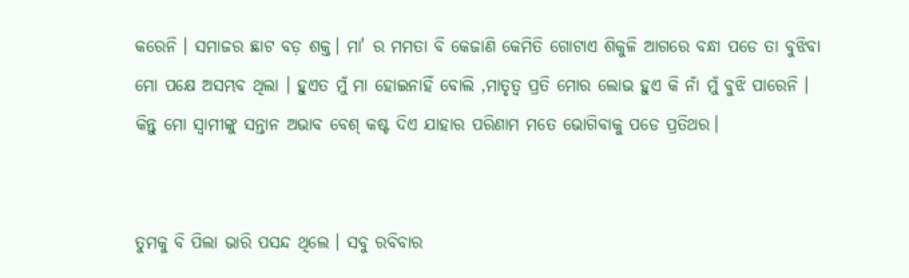କରେନି । ସମାଜର ଛାଟ ବଡ଼ ଶକ୍ତ। ମା' ର ମମତା ବି କେଜାଣି କେମିତି ଗୋଟାଏ ଶିକୁଳି ଆଗରେ ବନ୍ଧା ପଡେ ତା ବୁଝିବା ମୋ ପକ୍ଷେ ଅସମ୍ଭବ ଥିଲା । ହୁଏତ ମୁଁ ମା ହୋଇନାହିଁ ବୋଲି ,ମାତୃତ୍ୱ ପ୍ରତି ମୋର ଲୋଭ ହୁଏ କି ନାଁ ମୁଁ ବୁଝି ପାରେନି । କିନ୍ତୁ ମୋ ସ୍ୱାମୀଙ୍କୁ ସନ୍ତାନ ଅଭାବ ବେଶ୍ କଷ୍ଟ ଦିଏ ଯାହାର ପରିଣାମ ମତେ ଭୋଗିବାକୁ ପଡେ ପ୍ରତିଥର।


ତୁମକୁ ବି ପିଲା ଭାରି ପସନ୍ଦ ଥିଲେ । ସବୁ ରବିବାର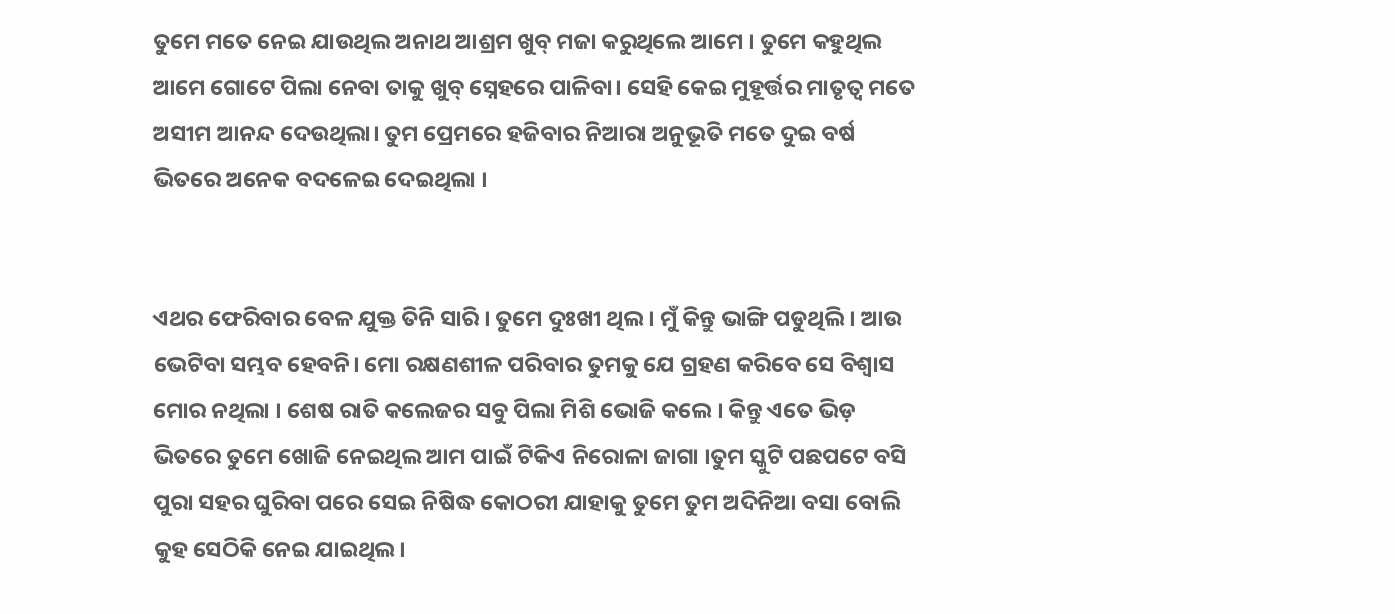ତୁମେ ମତେ ନେଇ ଯାଉଥିଲ ଅନାଥ ଆଶ୍ରମ ଖୁବ୍ ମଜା କରୁଥିଲେ ଆମେ । ତୁମେ କହୁଥିଲ ଆମେ ଗୋଟେ ପିଲା ନେବା ତାକୁ ଖୁବ୍ ସ୍ନେହରେ ପାଳିବା। ସେହି କେଇ ମୁହୂର୍ତ୍ତର ମାତୃତ୍ୱ ମତେ ଅସୀମ ଆନନ୍ଦ ଦେଉଥିଲା। ତୁମ ପ୍ରେମରେ ହଜିବାର ନିଆରା ଅନୁଭୂତି ମତେ ଦୁଇ ବର୍ଷ ଭିତରେ ଅନେକ ବଦଳେଇ ଦେଇଥିଲା ।


ଏଥର ଫେରିବାର ବେଳ ଯୁକ୍ତ ତିନି ସାରି । ତୁମେ ଦୁଃଖୀ ଥିଲ । ମୁଁ କିନ୍ତୁ ଭାଙ୍ଗି ପଡୁଥିଲି । ଆଉ ଭେଟିବା ସମ୍ଭବ ହେବନି। ମୋ ରକ୍ଷଣଶୀଳ ପରିବାର ତୁମକୁ ଯେ ଗ୍ରହଣ କରିବେ ସେ ବିଶ୍ୱାସ ମୋର ନଥିଲା । ଶେଷ ରାତି କଲେଜର ସବୁ ପିଲା ମିଶି ଭୋଜି କଲେ । କିନ୍ତୁ ଏତେ ଭିଡ଼ ଭିତରେ ତୁମେ ଖୋଜି ନେଇଥିଲ ଆମ ପାଇଁ ଟିକିଏ ନିରୋଳା ଜାଗା ।ତୁମ ସ୍କୁଟି ପଛପଟେ ବସି ପୁରା ସହର ଘୁରିବା ପରେ ସେଇ ନିଷିଦ୍ଧ କୋଠରୀ ଯାହାକୁ ତୁମେ ତୁମ ଅଦିନିଆ ବସା ବୋଲି କୁହ ସେଠିକି ନେଇ ଯାଇଥିଲ।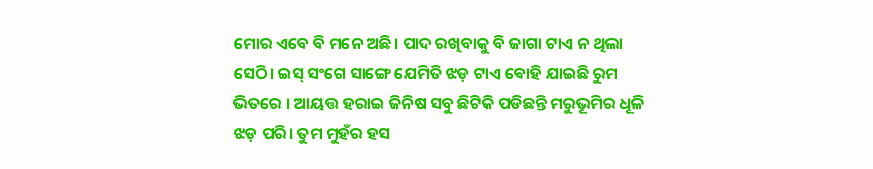ମୋର ଏବେ ବି ମନେ ଅଛି। ପାଦ ରଖିବାକୁ ବି ଜାଗା ଟାଏ ନ ଥିଲା ସେଠି। ଇସ୍ ସଂଗେ ସାଙ୍ଗେ ଯେମିତି ଝଡ଼ ଟାଏ ଵୋହି ଯାଇଛି ରୁମ ଭିତରେ । ଆୟତ୍ତ ହରାଇ ଜିନିଷ ସବୁ ଛିଟିକି ପଡିଛନ୍ତି ମରୁଭୂମିର ଧୂଳି ଝଡ଼ ପରି। ତୁମ ମୁହଁର ହସ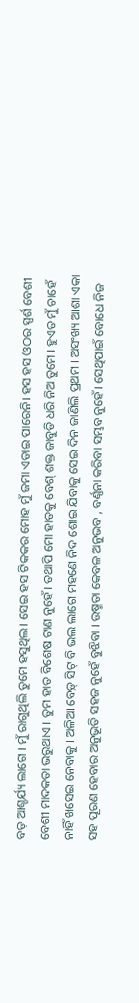ବଡ଼ ଆଶ୍ଚର୍ଯ୍ୟ ଲାଗେ । ମୁଁ ରାଗୁଥିଲି ତୁମେ ହସୁଥିଲ। ସେଇ ହସ ଟିକକର ମୋହ ମୁଁ ଜମା ଏଡାଇ ପାରେନି। ହସ ହସ ଓଠର ସ୍ପର୍ଶ ବେଶୀ ବେଶୀ ମାଦକତା ଭରୁଥାଏ । ତୁମ ହାତ ବିଶେଷ ଟାଣ ନୁହେଁ। ତଥାପି ମୋ ହାତକୁ ବେଶ୍ ଶକ୍ତ ଜାବୁଡି ଧରି ନିଅ ତୁମେ। ହୁଏତ ମୁଁ ଚାହେଁ ନାହିଁ ଖସେଇ ନେବାକୁ । ଅଳିଆ ବେଡ଼୍ ସିଟ୍ ବି ଭଲ ଲାଗେ ମହଣେ ନିଦ ଶୋଇ ଯିବାକୁ ସେଇ ଦିନ ଜାଣିଲି ପ୍ରଥମ । ଅସଂଖ୍ୟ ଆଶା ଏକା ସହ ପୂରଣ ହେବାର ଅନୁଭୂତି ସହଜ ନୁହେଁ ବୁଝିବା । ଉଷ୍ମତା କେବଳ ଅନୁଭବ , ବର୍ଣ୍ଣନା କରିବା ସମ୍ଭବ ନୁହେଁ। ସେଥିପାଇଁ ବୋଧେ ନିଜ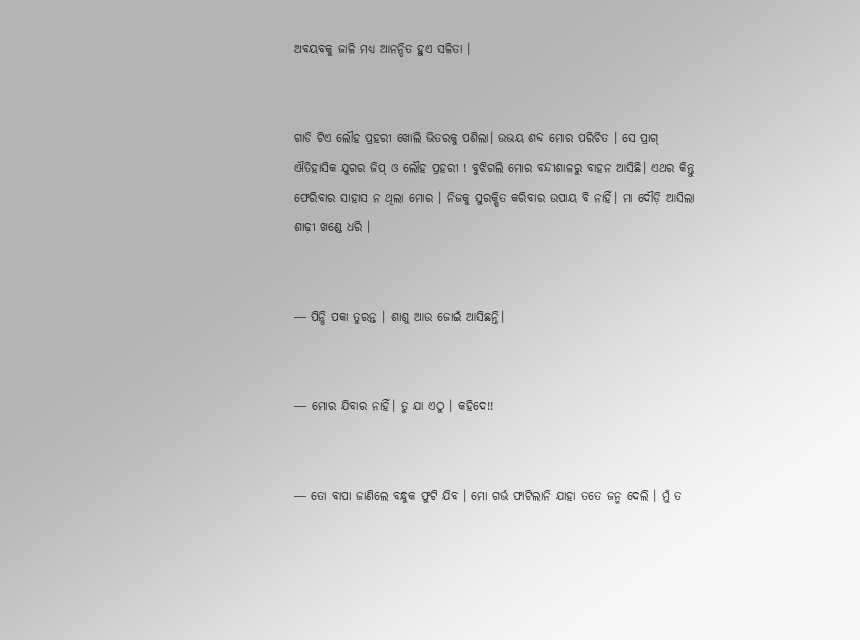ଅବୟବକୁ ଜାଳି ମଧ୍ୟ ଆନନ୍ଦିତ ହୁଏ ସଳିତା ।


ଗାଡି ଟିଏ ଲୌହ ପ୍ରହରୀ ଖୋଲି ଭିତରକୁ ପଶିଲା। ଉଭୟ ଶବ୍ଦ ମୋର ପରିଚିତ । ସେ ପ୍ରାଗ୍ ଐତିହାସିକ ଯୁଗର ଜିପ୍ ଓ ଲୌହ ପ୍ରହରୀ ! ବୁଝିଗଲି ମୋର ବନ୍ଦୀଶାଳରୁ ବାହନ ଆସିଛି। ଏଥର କିନ୍ତୁ ଫେରିବାର ସାହାସ ନ ଥିଲା ମୋର । ନିଜକୁ ସୁରକ୍ଷିତ କରିବାର ଉପାୟ ବି ନାହିଁ। ମା ଦୌଡ଼ି ଆସିଲା ଶାଢ଼ୀ ଖଣ୍ଡେ ଧରି ।


― ପିନ୍ଧି ପକା ତୁରନ୍ତ । ଶାଶୁ ଆଉ ଜୋଇଁ ଆସିଛନ୍ତି।


― ମୋର ଯିବାର ନାହିଁ। ତୁ ଯା ଏଠୁ । କହିଦେ!!


― ତୋ ବାପା ଜାଣିଲେ ବନ୍ଧୁକ ଫୁଟି ଯିବ । ମୋ ଗର୍ଭ ଫାଟିଲାନି ଯାହା ତତେ ଜନ୍ମ ଦେଲି । ମୁଁ ତ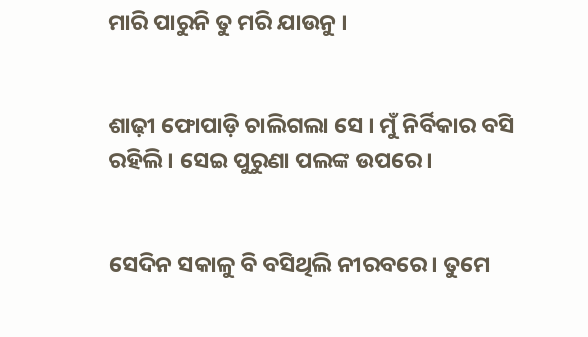ମାରି ପାରୁନି ତୁ ମରି ଯାଉନୁ ।


ଶାଢ଼ୀ ଫୋପାଡ଼ି ଚାଲିଗଲା ସେ । ମୁଁ ନିର୍ବିକାର ବସି ରହିଲି । ସେଇ ପୁରୁଣା ପଲଙ୍କ ଉପରେ।


ସେଦିନ ସକାଳୁ ବି ବସିଥିଲି ନୀରବରେ। ତୁମେ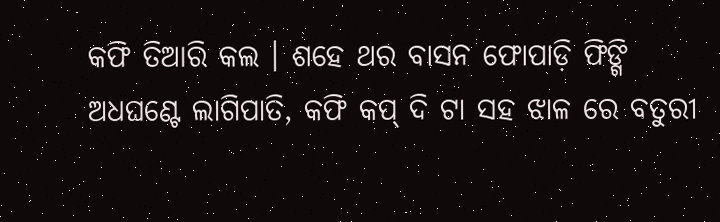କଫି ତିଆରି କଲ । ଶହେ ଥର ବାସନ ଫୋପାଡ଼ି ଫିଙ୍ଗି ଅଧଘଣ୍ଟେ ଲାଗିପାତି, କଫି କପ୍ ଦି ଟା ସହ ଝାଳ ରେ ବତୁରୀ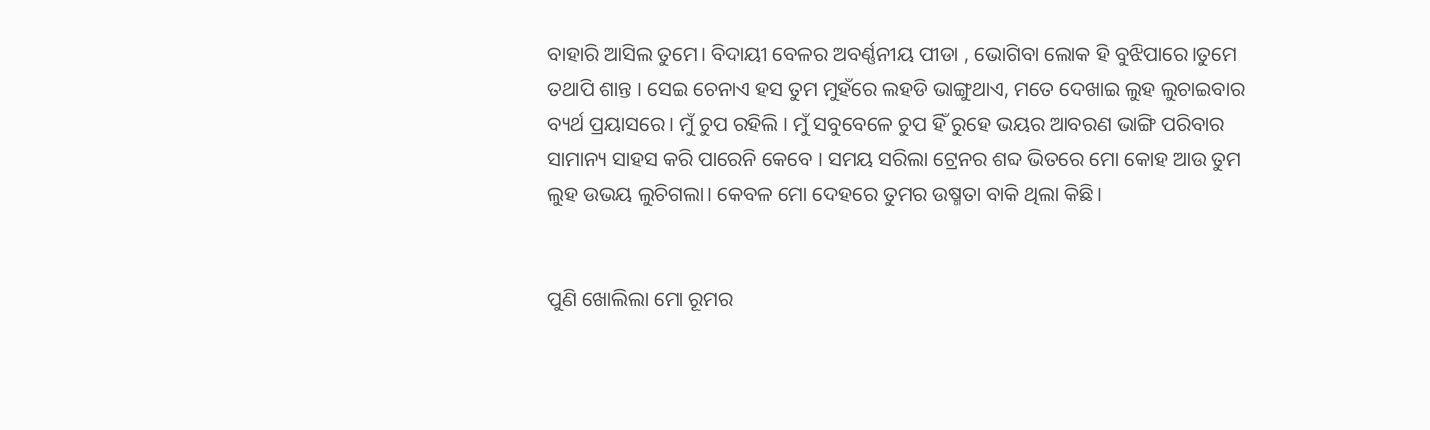ବାହାରି ଆସିଲ ତୁମେ। ବିଦାୟୀ ବେଳର ଅବର୍ଣ୍ଣନୀୟ ପୀଡା , ଭୋଗିବା ଲୋକ ହି ବୁଝିପାରେ।ତୁମେ ତଥାପି ଶାନ୍ତ । ସେଇ ଚେନାଏ ହସ ତୁମ ମୁହଁରେ ଲହଡି ଭାଙ୍ଗୁଥାଏ, ମତେ ଦେଖାଇ ଲୁହ ଲୁଚାଇବାର ବ୍ୟର୍ଥ ପ୍ରୟାସରେ। ମୁଁ ଚୁପ ରହିଲି । ମୁଁ ସବୁବେଳେ ଚୁପ ହିଁ ରୁହେ ଭୟର ଆବରଣ ଭାଙ୍ଗି ପରିବାର ସାମାନ୍ୟ ସାହସ କରି ପାରେନି କେବେ । ସମୟ ସରିଲା ଟ୍ରେନର ଶବ୍ଦ ଭିତରେ ମୋ କୋହ ଆଉ ତୁମ ଲୁହ ଉଭୟ ଲୁଚିଗଲା। କେବଳ ମୋ ଦେହରେ ତୁମର ଉଷ୍ମତା ବାକି ଥିଲା କିଛି।


ପୁଣି ଖୋଲିଲା ମୋ ରୂମର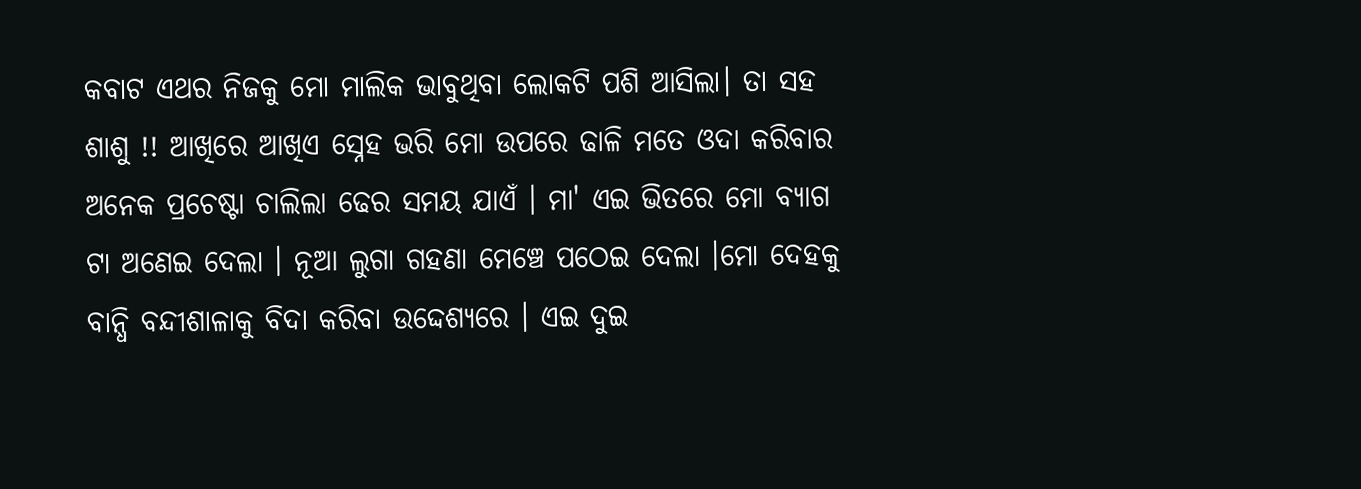କବାଟ ଏଥର ନିଜକୁ ମୋ ମାଲିକ ଭାବୁଥିବା ଲୋକଟି ପଶି ଆସିଲା। ତା ସହ ଶାଶୁ !! ଆଖିରେ ଆଖିଏ ସ୍ନେହ ଭରି ମୋ ଉପରେ ଢାଳି ମତେ ଓଦା କରିବାର ଅନେକ ପ୍ରଚେଷ୍ଟା ଚାଲିଲା ଢେର ସମୟ ଯାଏଁ । ମା' ଏଇ ଭିତରେ ମୋ ବ୍ୟାଗ ଟା ଅଣେଇ ଦେଲା । ନୂଆ ଲୁଗା ଗହଣା ମେଞ୍ଚେ ପଠେଇ ଦେଲା ।ମୋ ଦେହକୁ ବାନ୍ଧି ବନ୍ଦୀଶାଳାକୁ ବିଦା କରିବା ଉଦ୍ଦେଶ୍ୟରେ । ଏଇ ଦୁଇ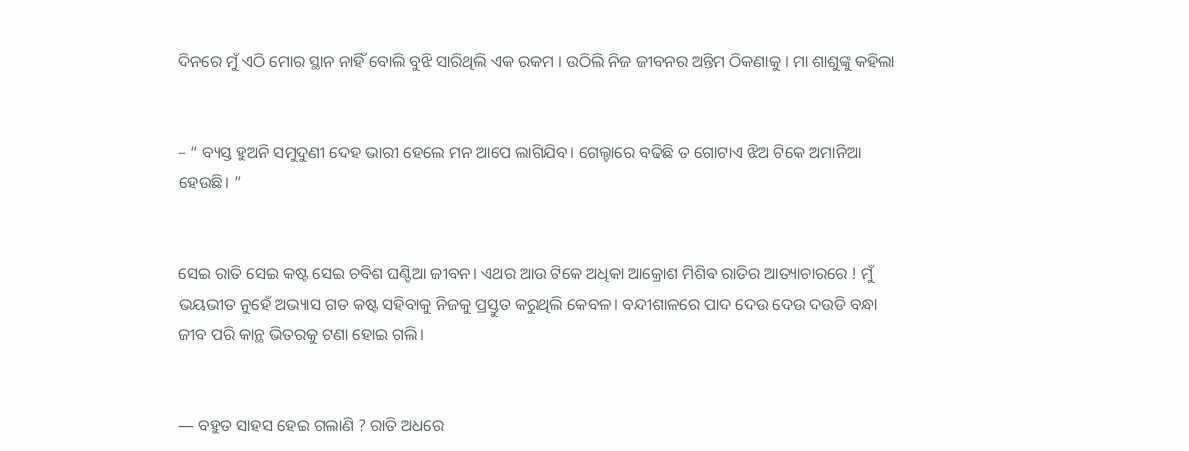ଦିନରେ ମୁଁ ଏଠି ମୋର ସ୍ଥାନ ନାହିଁ ବୋଲି ବୁଝି ସାରିଥିଲି ଏକ ରକମ । ଉଠିଲି ନିଜ ଜୀବନର ଅନ୍ତିମ ଠିକଣାକୁ । ମା ଶାଶୁଙ୍କୁ କହିଲା


– “ ବ୍ୟସ୍ତ ହୁଅନି ସମୁଦୁଣୀ ଦେହ ଭାରୀ ହେଲେ ମନ ଆପେ ଲାଗିଯିବ। ଗେଲ୍ହାରେ ବଢିଛି ତ ଗୋଟାଏ ଝିଅ ଟିକେ ଅମାନିଆ ହେଉଛି। ”


ସେଇ ରାତି ସେଇ କଷ୍ଟ ସେଇ ଚବିଶ ଘଣ୍ଟିଆ ଜୀବନ। ଏଥର ଆଉ ଟିକେ ଅଧିକା ଆକ୍ରୋଶ ମିଶିଵ ରାତିର ଆତ୍ୟାଚାରରେ ! ମୁଁ ଭୟଭୀତ ନୁହେଁ ଅଭ୍ୟାସ ଗତ କଷ୍ଟ ସହିବାକୁ ନିଜକୁ ପ୍ରସ୍ତୁତ କରୁଥିଲି କେବଳ। ବନ୍ଦୀଶାଳରେ ପାଦ ଦେଉ ଦେଉ ଦଉଡି ବନ୍ଧା ଜୀବ ପରି କାନ୍ଥ ଭିତରକୁ ଟଣା ହୋଇ ଗଲି।


― ବହୁତ ସାହସ ହେଇ ଗଲାଣି ? ରାତି ଅଧରେ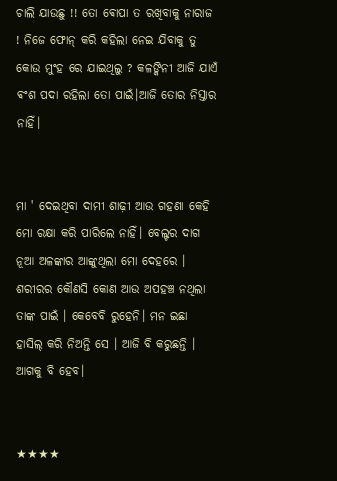ଚାଲି ଯାଉଛୁ !! ତୋ ଵୋପା ତ ରଖିବାକୁ ନାରାଜ ! ନିଜେ ଫୋନ୍ କରି କହିଲା ନେଇ ଯିବାକୁ ତୁ କୋଉ ମୁଂହ ରେ ଯାଇଥିଲୁ ? କଳଙ୍କିନୀ ଆଜି ଯାଏଁ ଵଂଶ ପଦା ରହିଲା ତୋ ପାଇଁ।ଆଜି ତୋର ନିସ୍ତାର ନାହିଁ।


ମା ' ଦେଇଥିବା ଦାମୀ ଶାଢ଼ୀ ଆଉ ଗହଣା କେହି ମୋ ରକ୍ଷା କରି ପାରିଲେ ନାହିଁ। ବେଲ୍ଟର ଦାଗ ନୂଆ ଅଳଙ୍କାର ଆଙ୍କୁଥିଲା ମୋ ଦେହରେ । ଶରୀରର କୌଣସି କୋଣ ଆଉ ଅପହଞ୍ଚ ନଥିଲା ତାଙ୍କ ପାଇଁ । କେବେବି ରୁହେନି। ମନ ଇଛା ହାସିଲ୍ କରି ନିଅନ୍ତି ସେ । ଆଜି ବି କରୁଛନ୍ତି । ଆଗକୁ ବି ହେବ।


★★★★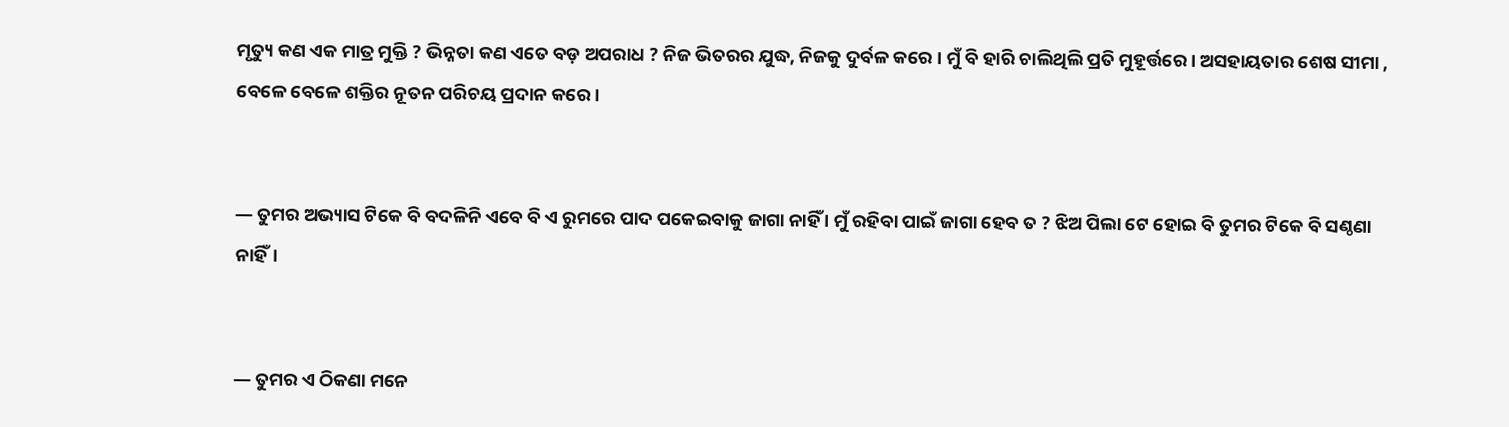ମୃତ୍ୟୁ କଣ ଏକ ମାତ୍ର ମୁକ୍ତି ? ଭିନ୍ନତା କଣ ଏତେ ବଡ଼ ଅପରାଧ ? ନିଜ ଭିତରର ଯୁଦ୍ଧ, ନିଜକୁ ଦୁର୍ବଳ କରେ । ମୁଁ ବି ହାରି ଚାଲିଥିଲି ପ୍ରତି ମୁହୂର୍ତ୍ତରେ। ଅସହାୟତାର ଶେଷ ସୀମା , ବେଳେ ବେଳେ ଶକ୍ତିର ନୂତନ ପରିଚୟ ପ୍ରଦାନ କରେ ।


― ତୁମର ଅଭ୍ୟାସ ଟିକେ ବି ବଦଳିନି ଏବେ ବି ଏ ରୁମରେ ପାଦ ପକେଇବାକୁ ଜାଗା ନାହିଁ । ମୁଁ ରହିବା ପାଇଁ ଜାଗା ହେବ ତ ? ଝିଅ ପିଲା ଟେ ହୋଇ ବି ତୁମର ଟିକେ ବି ସଣ୍ଠଣା ନାହିଁ।


― ତୁମର ଏ ଠିକଣା ମନେ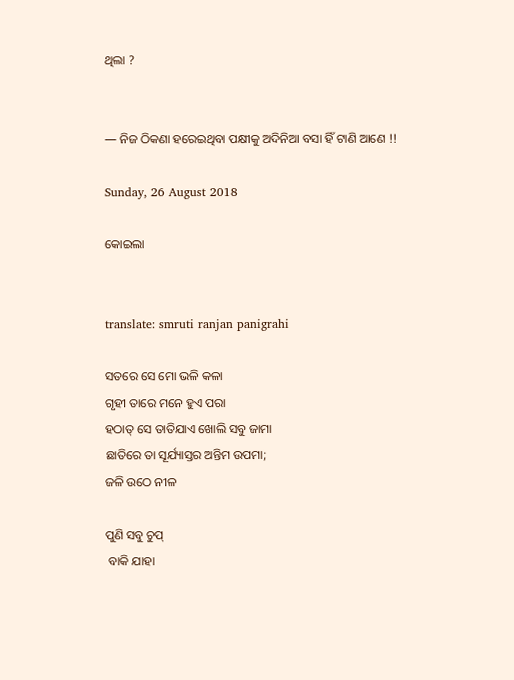ଥିଲା ?


― ନିଜ ଠିକଣା ହରେଇଥିବା ପକ୍ଷୀକୁ ଅଦିନିଆ ବସା ହିଁ ଟାଣି ଆଣେ !!

Sunday, 26 August 2018

କୋଇଲା


translate: smruti ranjan panigrahi

ସତରେ ସେ ମୋ ଭଳି କଳା
ଗୃହୀ ତାରେ ମନେ ହୁଏ ପରା
ହଠାତ୍ ସେ ତାତିଯାଏ ଖୋଲି ସବୁ ଜାମା
ଛାତିରେ ତା ସୂର୍ଯ୍ୟାସ୍ତର ଅନ୍ତିମ ଉପମା;
ଜଳି ଉଠେ ନୀଳ

ପୁଣି ସବୁ ଚୁପ୍
 ବାକି ଯାହା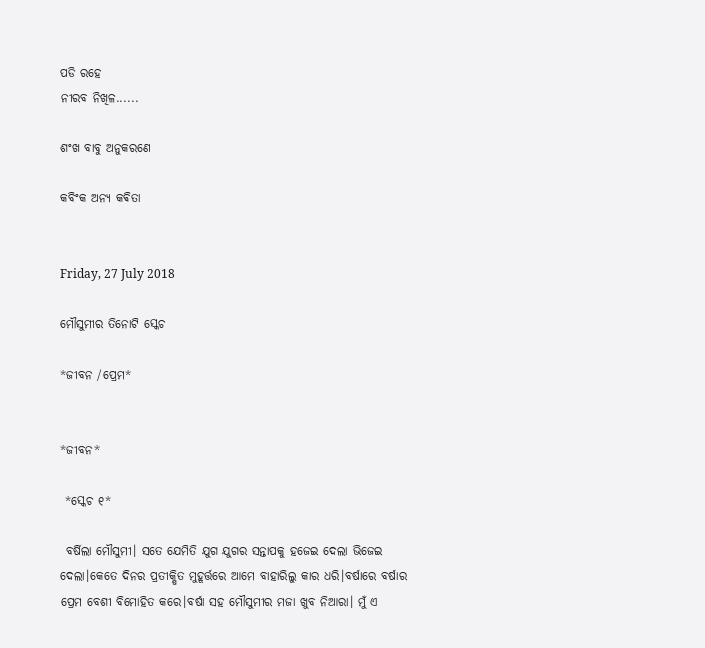ପଡି ରହେ
ନୀରବ ନିଖିଳ......

ଶଂଖ ବାବୁ ଅନୁକରଣେ

କବିଂକ ଅନ୍ୟ କଵିତା


Friday, 27 July 2018

ମୌସୁମୀର ତିନୋଟି ସ୍କେଚ

*ଜୀବନ /ପ୍ରେମ*


*ଜୀବନ*

 *ସ୍କେଚ ୧*

 ବର୍ଷିଲା ମୌସୁମୀ। ସତେ ଯେମିତି ଯୁଗ ଯୁଗର ସନ୍ତାପକୁ ହଜେଇ ଦେଲା ଭିଜେଇ ଦେଲା।କେତେ ଦିନର ପ୍ରତୀକ୍ଷିତ ମୁହୂର୍ତ୍ତରେ ଆମେ ବାହାରିଲୁ କାର ଧରି।ବର୍ଷାରେ ବର୍ଷାର ପ୍ରେମ ବେଶୀ ବିମୋହିତ କରେ।ବର୍ଷା ସହ ମୌସୁମୀର ମଜା ଖୁବ ନିଆରା। ମୁଁ ଏ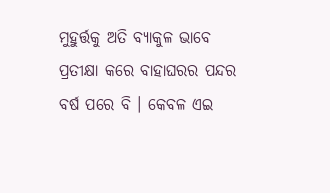ମୁହୁର୍ତ୍ତକୁ ଅତି ବ୍ୟାକୁଳ ଭାବେ ପ୍ରତୀକ୍ଷା କରେ ବାହାଘରର ପନ୍ଦର ବର୍ଷ ପରେ ବି । କେବଳ ଏଇ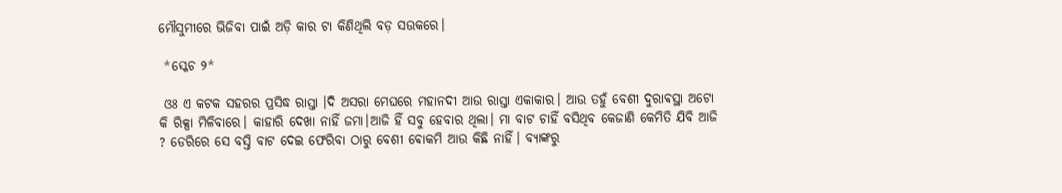ମୌସୁମୀରେ ଭିଜିବା ପାଇଁ ଅଡ଼ି କାର ଟା କିଣିଥିଲି ବଡ଼ ସଉକରେ।

 *ସ୍କେଚ ୨*

 ଓଃ ଏ କଟକ ସହରର ପ୍ରସିଦ୍ଧ ରାସ୍ତା ।ଦି ଅସରା ମେଘରେ ମହାନଦୀ ଆଉ ରାସ୍ତା ଏକାକାର। ଆଉ ତହୁଁ ବେଶୀ ଦୁରାଵସ୍ଥା ଅଟୋ କି ରିକ୍ସା ମିଳିବାରେ। କାହାରି ଦେଖା ନାହିଁ ଜମା।ଆଜି ହିଁ ସବୁ ହେବାର ଥିଲା। ମା ବାଟ ଚାହିଁ ବସିଥିବ କେଜାଣି କେମିତି ଯିବି ଆଜି ? ଡେରିରେ ସେ ବସ୍ତି ବାଟ ଦେଇ ଫେରିବା ଠାରୁ ବେଶୀ ଵୋକମି ଆଉ କିଛି ନାହିଁ। ବ୍ୟାଙ୍କରୁ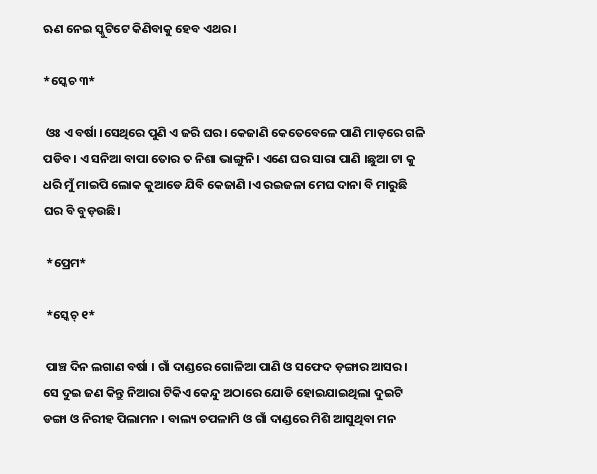ଋଣ ନେଇ ସ୍କୁଟିଟେ କିଣିବାକୁ ହେବ ଏଥର।

*ସ୍କେଚ ୩*

 ଓଃ ଏ ବର୍ଷା ।ସେଥିରେ ପୁଣି ଏ ଜରି ଘର। କେଜାଣି କେତେବେଳେ ପାଣି ମାଡ଼ରେ ଗଳି ପଡିବ। ଏ ସନିଆ ବାପା ତୋର ତ ନିଶା ଭାଙ୍ଗୁନି। ଏଣେ ଘର ସାରା ପାଣି ।ଛୁଆ ଟା କୁ ଧରି ମୁଁ ମାଇପି ଲୋକ କୁଆଡେ ଯିବି କେଜାଣି ।ଏ ରଇଜଳା ମେଘ ଦାନା ବି ମାରୁଛି ଘର ବି ବୁଡ଼ଉଛି।

 *ପ୍ରେମ*

 *ସ୍କେଚ୍ ୧*

 ପାଞ୍ଚ ଦିନ ଲଗାଣ ବର୍ଷା । ଗାଁ ଦାଣ୍ଡରେ ଗୋଳିଆ ପାଣି ଓ ସଫେଦ ଡ଼ଙ୍ଗାର ଆସର। ସେ ଦୁଇ ଜଣ କିନ୍ତୁ ନିଆରା ଟିକିଏ କେନ୍ଦୁ ଅଠାରେ ଯୋଡି ହୋଇଯାଇଥିଲା ଦୁଇଟି ଡଙ୍ଗା ଓ ନିରୀହ ପିଲାମନ । ବାଲ୍ୟ ଚପଳାମି ଓ ଗାଁ ଦାଣ୍ଡରେ ମିଶି ଆସୁଥିବା ମନ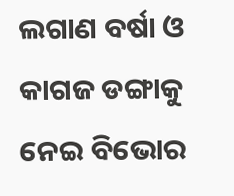ଲଗାଣ ବର୍ଷା ଓ କାଗଜ ଡଙ୍ଗାକୁ ନେଇ ବିଭୋର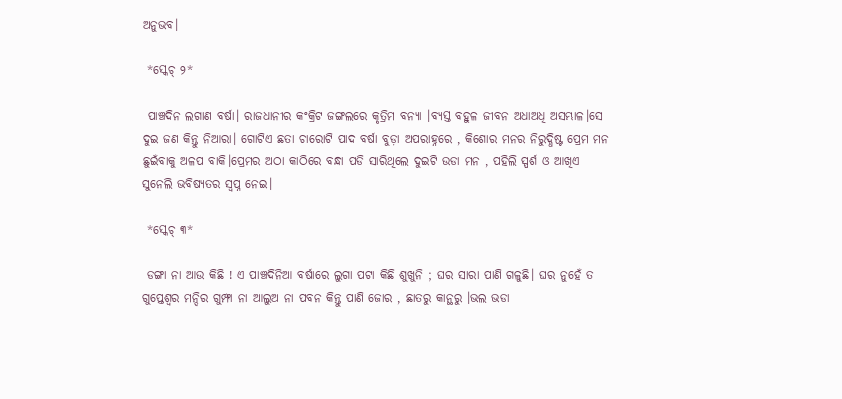ଅନୁଭବ।

 *ସ୍କେଚ୍ ୨*

 ପାଞ୍ଚଦିନ ଲଗାଣ ବର୍ଷା। ରାଜଧାନୀର କଂକ୍ରିଟ ଜଙ୍ଗଲରେ କୃତ୍ରିମ ବନ୍ୟା ।ବ୍ୟସ୍ତ ବହୁଳ ଜୀବନ ଅଧାଅଧି ଅସମ୍ଭାଳ।ସେ ଦୁଇ ଜଣ କିନ୍ତୁ ନିଆରା। ଗୋଟିଏ ଛତା ଚାରୋଟି ପାଦ ବର୍ଷା ବୁଡ଼ା ଅପରାହ୍ନରେ , କିଶୋର ମନର ନିରୁଦ୍ଧିଷ୍ଟ ପ୍ରେମ ମନ ଛୁଇଁବାକୁ ଅଳପ ବାକି।ପ୍ରେମର ଅଠା କାଠିରେ ବନ୍ଧା ପଡି ସାରିଥିଲେ ଦୁଇଟି ଉଡା ମନ , ପହିଲି ସ୍ପର୍ଶ ଓ ଆଖିଏ ସୁନେଲି ଭବିଷ୍ୟତର ସ୍ୱପ୍ନ ନେଇ।

 *ସ୍କେଚ୍ ୩*

 ଡଙ୍ଗା ନା ଆଉ କିଛି ! ଏ ପାଞ୍ଚଦିନିଆ ବର୍ଷାରେ ଲୁଗା ପଟା କିଛି ଶୁଖୁନି ; ଘର ସାରା ପାଣି ଗଳୁଛି। ଘର ନୁହେଁ ତ ଗୁପ୍ତେଶ୍ଵର ମନ୍ଦିର ଗୁମ୍ଫା ନା ଆଲୁଅ ନା ପବନ କିନ୍ତୁ ପାଣି ଜୋର , ଛାତରୁ କାନ୍ଥରୁ ।ଭଲ ଭଡା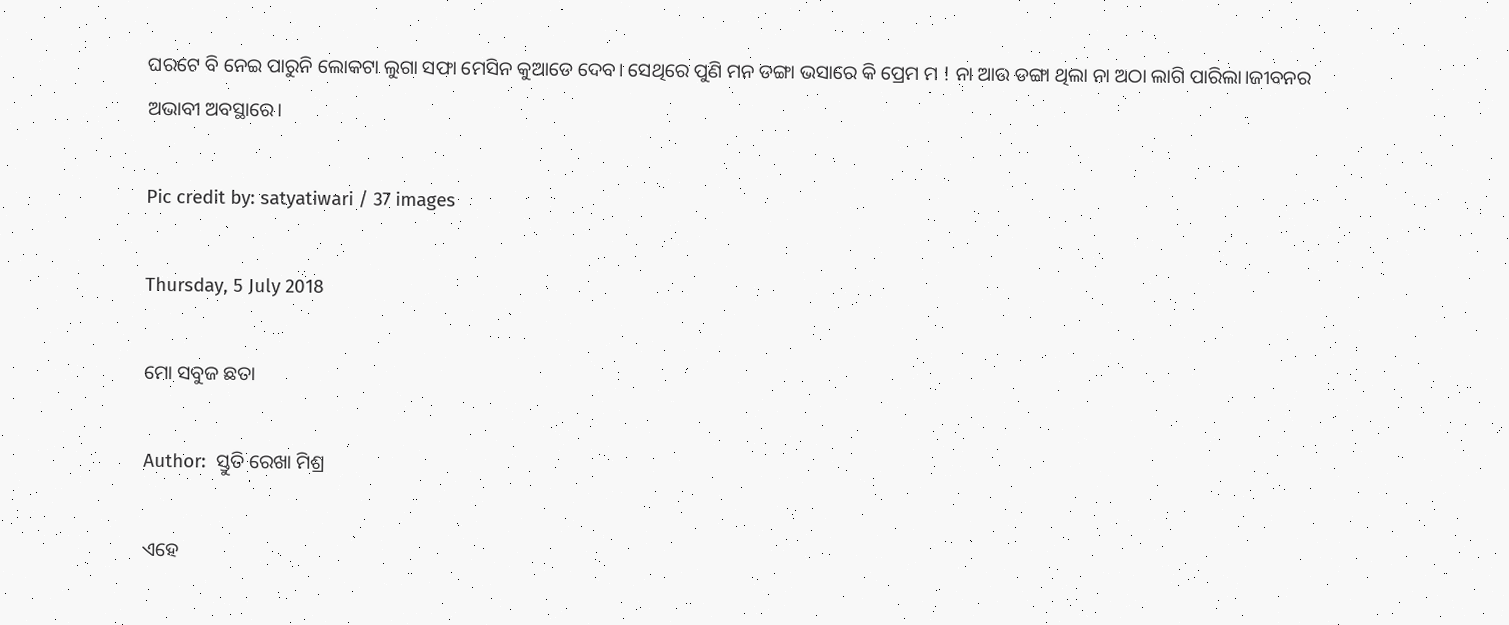ଘରଟେ ବି ନେଇ ପାରୁନି ଲୋକଟା ଲୁଗା ସଫା ମେସିନ କୁଆଡେ ଦେବ। ସେଥିରେ ପୁଣି ମନ ଡଙ୍ଗା ଭସାରେ କି ପ୍ରେମ ମ ! ନା ଆଉ ଡଙ୍ଗା ଥିଲା ନା ଅଠା ଲାଗି ପାରିଲା।ଜୀବନର ଅଭାବୀ ଅବସ୍ଥାରେ।

Pic credit by: satyatiwari / 37 images

Thursday, 5 July 2018

ମୋ ସବୁଜ ଛତା

Author:  ସ୍ତୁତି ରେଖା ମିଶ୍ର

ଏହେ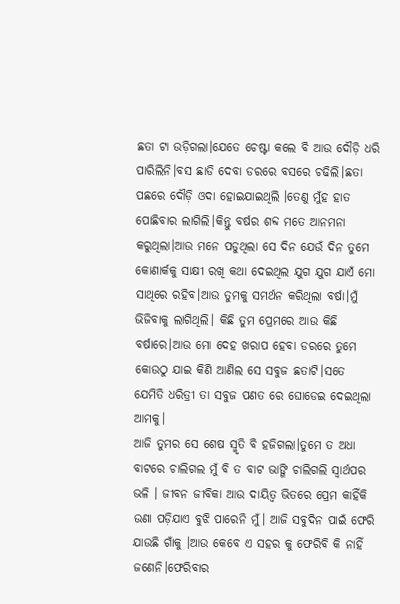ଛତା ଟା ଉଡ଼ିଗଲା।ଯେତେ ଚେଷ୍ଟା କଲେ ବି ଆଉ ଦୌଡ଼ି ଧରି ପାରିଲିନି।ବସ ଛାଡି ଦେବା ଡରରେ ବସରେ ଚଢିଲି।ଛତା ପଛରେ ଦୌଡ଼ି ଓଦା ହୋଇଯାଇଥିଲି ।ତେଣୁ ମୁଁହ ହାତ ପୋଛିବାର ଲାଗିଲି।କିନ୍ତୁ ବର୍ଷର ଶବ୍ଦ ମତେ ଆନମନା କରୁଥିଲା।ଆଉ ମନେ ପଡୁଥିଲା ସେ ଦିନ ଯେଉଁ ଦିନ ତୁମେ କୋଣାର୍କକୁ ସାକ୍ଷୀ ରଖି କଥା ଦେଇଥିଲ ଯୁଗ ଯୁଗ ଯାଏଁ ମୋ ସାଥିରେ ରହିବ।ଆଉ ତୁମକୁ ସମର୍ଥନ କରିଥିଲା ବର୍ଷା।ମୁଁ ଭିଜିବାକୁ ଲାଗିଥିଲି। କିଛି ତୁମ ପ୍ରେମରେ ଆଉ କିଛି ବର୍ଷାରେ।ଆଉ ମୋ ଦେହ ଖରାପ ହେବା ଡରରେ ତୁମେ କୋଉଠୁ ଯାଇ କିଣି ଆଣିଲ ସେ ସବୁଜ ଛତାଟି।ସତେ ଯେମିତି ଧରିତ୍ରୀ ତା ସବୁଜ ପଣତ ରେ ଘୋଡେଇ ଦେଇଥିଲା ଆମକୁ।
ଆଜି ତୁମର ସେ ଶେଷ ସ୍ମୃତି ବି ହଜିଗଲା।ତୁମେ ତ ଅଧା ବାଟରେ ଚାଲିଗଲ ମୁଁ ବି ତ ବାଟ ଭାଙ୍ଗି ଚାଲିଗଲି ସ୍ଵାର୍ଥପର ଭଳି । ଜୀବନ ଜୀବିକା ଆଉ ଦାୟିତ୍ୱ ଭିତରେ ପ୍ରେମ କାହିଁକି ଉଣା ପଡ଼ିଯାଏ ବୁଝି ପାରେନି ମୁଁ। ଆଜି ସବୁଦିନ ପାଇଁ ଫେରି ଯାଉଛି ଗାଁକୁ ।ଆଉ କେବେ ଏ ସହର କୁ ଫେରିବି କି ନାହିଁ ଜଣେନି।ଫେରିବାର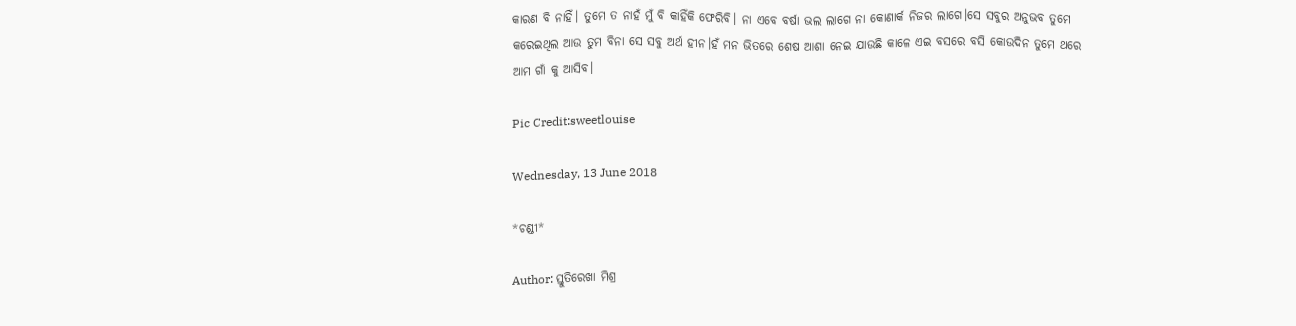କାରଣ ବି ନାହିଁ। ତୁମେ ତ ନାହଁ ମୁଁ ବି କାହିଁକି ଫେରିବି। ନା ଏବେ ବର୍ଷା ଭଲ ଲାଗେ ନା କୋଣାର୍କ ନିଜର ଲାଗେ।ସେ ସବୁର ଅନୁଭବ ତୁମେ କରେଇଥିଲ ଆଉ ତୁମ ବିନା ସେ ସବୁ ଅର୍ଥ ହୀନ।ହଁ ମନ ଭିତରେ ଶେଷ ଆଶା ନେଇ ଯାଉଛି କାଳେ ଏଇ ବସରେ ବସି କୋଉଦିନ ତୁମେ ଥରେ ଆମ ଗାଁ କୁ ଆସିବ।

Pic Credit:sweetlouise

Wednesday, 13 June 2018

*ଚଣ୍ଡୀ*

Author: ସ୍ତୁତିରେଖା ମିଶ୍ର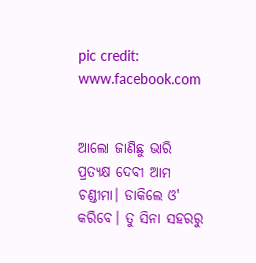pic credit: www.facebook.com


ଆଲୋ ଜାଣିଛୁ ଭାରି ପ୍ରତ୍ୟକ୍ଷ ଦେବୀ ଆମ ଚଣ୍ଡୀମା। ଡାକିଲେ ଓ' କରିବେ। ତୁ ସିନା ସହରରୁ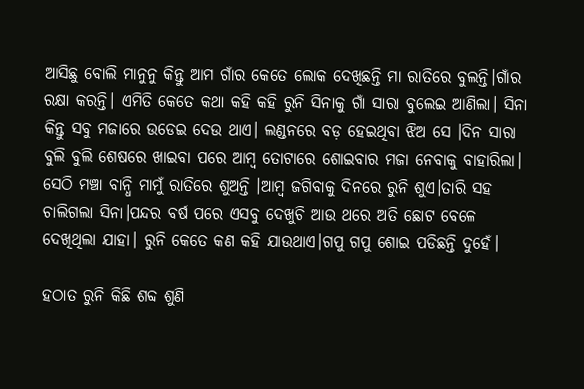ଆସିଛୁ ବୋଲି ମାନୁନୁ କିନ୍ତୁ ଆମ ଗାଁର କେତେ ଲୋକ ଦେଖିଛନ୍ତି ମା ରାତିରେ ବୁଲନ୍ତି।ଗାଁର ରକ୍ଷା କରନ୍ତି। ଏମିତି କେତେ କଥା କହି କହି ରୁନି ସିନାକୁ ଗାଁ ସାରା ବୁଲେଇ ଆଣିଲା। ସିନା କିନ୍ତୁ ସବୁ ମଜାରେ ଉଡେଇ ଦେଉ ଥାଏ। ଲଣ୍ଡନରେ ବଡ଼ ହେଇଥିବା ଝିଅ ସେ ।ଦିନ ସାରା ବୁଲି ବୁଲି ଶେଷରେ ଖାଇବା ପରେ ଆମ୍ବ ତୋଟାରେ ଶୋଇବାର ମଜା ନେବାକୁ ବାହାରିଲା। ସେଠି ମଞ୍ଚା ବାନ୍ଧି ମାମୁଁ ରାତିରେ ଶୁଅନ୍ତି ।ଆମ୍ବ ଜଗିବାକୁ ଦିନରେ ରୁନି ଶୁଏ।ତାରି ସହ ଚାଲିଗଲା ସିନା।ପନ୍ଦର ବର୍ଷ ପରେ ଏସବୁ ଦେଖୁଚି ଆଉ ଥରେ ଅତି ଛୋଟ ବେଳେ ଦେଖିଥିଲା ଯାହା। ରୁନି କେତେ କଣ କହି ଯାଉଥାଏ।ଗପୁ ଗପୁ ଶୋଇ ପଡିଛନ୍ତି ଦୁହେଁ।

ହଠାତ ରୁନି କିଛି ଶବ୍ଦ ଶୁଣି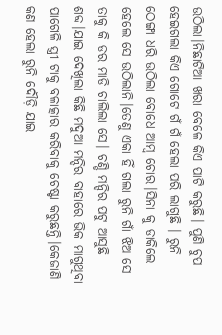ଉଠିଲା।ନିଛାଟିଆ ଖରା ବେଳେ କିଏ ପାଟି କରୁଛି। ପୁଣି ଚୁପ ହେଇଗଲା କିଏ ଗୋଟେ ଗଁ ଗଁ ହେଲା ପରି ଲାଗୁଛି । ରୁନି ଠେଙ୍ଗା ଧରି ଉଠିଲା ବୋଧେ ଆମ୍ବ ଚୋର।ସିନା କୁ ଡାକିଲେ ହେଲେ ସେ ଉଠିଲାନି।ତେଣୁ ଏକା ହିଁ ଗଲା ରୁନି ଗାଁ ଝିଅ ସେ ତାକୁ କି ଡର ମାଡି ଚାଲିଲା ସେ। ଚଣ୍ଡି ମନ୍ଦିର ପଟୁ ଆସୁଛି ଶବ୍ଦ।ଯାଇ ଦେଖିଲା କିଛି ମଦୁଆ ମନ୍ଦିର ବାହାରେ ଭିକ ମାଗୁଥିବା ପାଗେଳି ସ୍ତ୍ରୀ ଟାକୁ ବଳାତ୍କାର କରିବାକୁ ଚେଷ୍ଟା କରୁଛନ୍ତି।କେଜାଣି କଣ ହେଲା ରୁନି ଦୌଡ଼ି ଯାଇ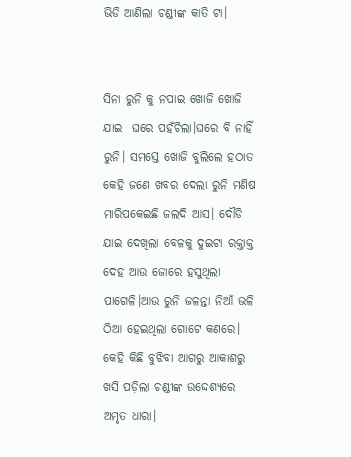ଭିଡି ଆଣିଲା ଚଣ୍ଡୀଙ୍କ କାତି ଟା।


ସିନା ରୁନି କୁ ନପାଇ ଖୋଜି ଖୋଜି ଯାଇ  ଘରେ ପହଁଚିଲା।ଘରେ ବି ନାହିଁ ରୁନି। ସମସ୍ତେ ଖୋଜି ବୁଲିଲେ ହଠାତ କେହି ଜଣେ ଖବର ଦେଲା ରୁନି ମଣିଷ ମାରିପକେଇଛି ଜଲଦି ଆସ। ଦୌଡି ଯାଇ ଦେଖିଲା ବେଳକୁ ଦୁଇଟା ରକ୍ତାକ୍ତ ଦେହ ଆଉ ଜୋରେ ହସୁଥିଲା ପାଗେଳି।ଆଉ ରୁନି ଜଳନ୍ତା ନିଆଁ ଭଳି ଠିଆ ହେଇଥିଲା ଗୋଟେ କଣରେ। କେହି କିଛି ବୁଝିବା ଆଗରୁ ଆକାଶରୁ ଖସି ପଡ଼ିଲା ଚଣ୍ଡୀଙ୍କ ଉଦ୍ଦେଶ୍ୟରେ ଅମୃତ ଧାରା।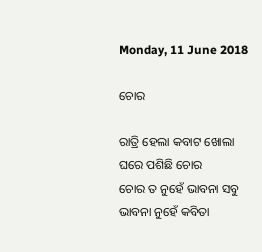Monday, 11 June 2018

ଚୋର

ରାତ୍ରି ହେଲା କବାଟ ଖୋଲା
ଘରେ ପଶିଛି ଚୋର
ଚୋର ତ ନୁହେଁ ଭାବନା ସବୁ
ଭାବନା ନୁହେଁ କବିତା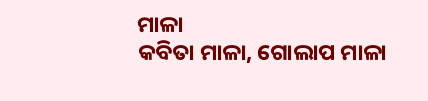ମାଳ‍ା
କବିତା ମାଳା, ଗୋଲାପ ମାଳା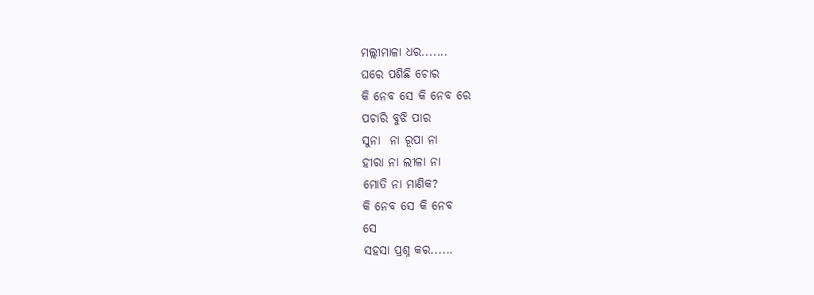ମଲ୍ଲୀମାଳା ଧର.......
ଘରେ ପଶିଛି ଚୋର
କି ନେବ ସେ କି ନେବ ରେ
ପଚାରି ବୁଝି ପାର
ସୁନା  ନା ରୂପା ନା
ହୀରା ନା ଲୀଳା ନା
ମୋତି ନା ମାଣିକ?
କି ନେବ ସେ କି ନେବ
ସେ
ସହସା ପ୍ରଶ୍ନ କର......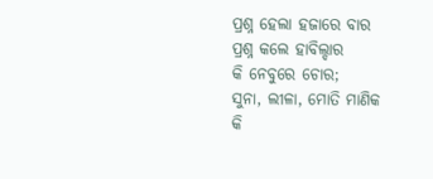ପ୍ରଶ୍ନ ହେଲା ହଜାରେ ବାର
ପ୍ରଶ୍ନ କଲେ ହାବିଲ୍ଦାର
କି ନେବୁରେ ଚୋର;
ସୁନା, ଲୀଳା, ମୋତି ମାଣିକ
କି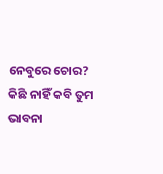ନେବୁରେ ଚୋର?
କିଛି ନାହିଁ କବି ତୁମ
ଭାବନା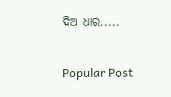ଦିଅ ଧାର.....

Popular Post